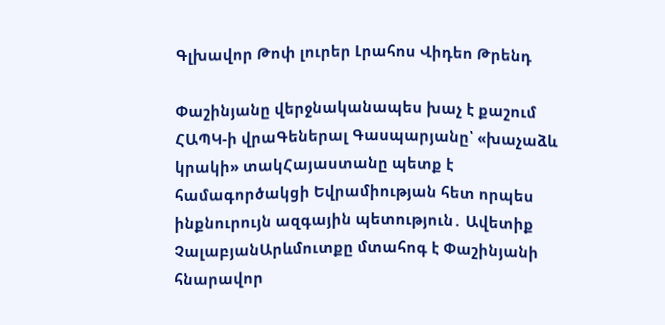Գլխավոր Թոփ լուրեր Լրահոս Վիդեո Թրենդ

Փաշինյանը վերջնականապես խաչ է քաշում ՀԱՊԿ-ի վրաԳեներալ Գասպարյանը՝ «խաչաձև կրակի» տակՀայաստանը պետք է համագործակցի Եվրամիության հետ որպես ինքնուրույն ազգային պետություն․ Ավետիք ՉալաբյանԱրևմուտքը մտահոգ է Փաշինյանի հնարավոր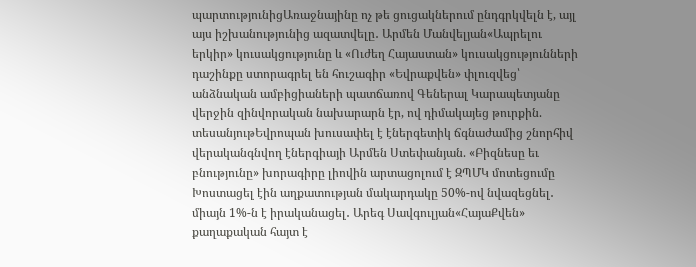պարտությունիցԱռաջնայինը ոչ թե ցուցակներում ընդգրկվելն է, այլ այս իշխանությունից ազատվելը․ Արմեն Մանվելյան«Ապրելու երկիր» կուսակցությունը և «Ուժեղ Հայաստան» կուսակցությունների դաշինքը ստորագրել են հուշագիր «Եվրաքվեն» փլուզվեց՝ անձնական ամբիցիաների պատճառով Գեներալ Կարապետյանը վերջին զինվորական նախարարն էր, ով դիմակայեց թուրքին. տեսանյութԵվրոպան խուսափել է էներգետիկ ճգնաժամից շնորհիվ վերականգնվող էներգիայի Արմեն Ստեփանյան. «Բիզնեսը եւ բնությունը» խորագիրը լիովին արտացոլում է ԶՊՄԿ մոտեցումը Խոստացել էին աղքատության մակարդակը 50%-ով նվազեցնել․ միայն 1%-ն է իրականացել․ Արեգ Սավգուլյան«ՀայաՔվեն» քաղաքական հայտ է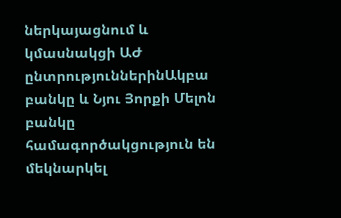ներկայացնում և կմասնակցի ԱԺ ընտրություններինԱկբա բանկը և Նյու Յորքի Մելոն բանկը համագործակցություն են մեկնարկել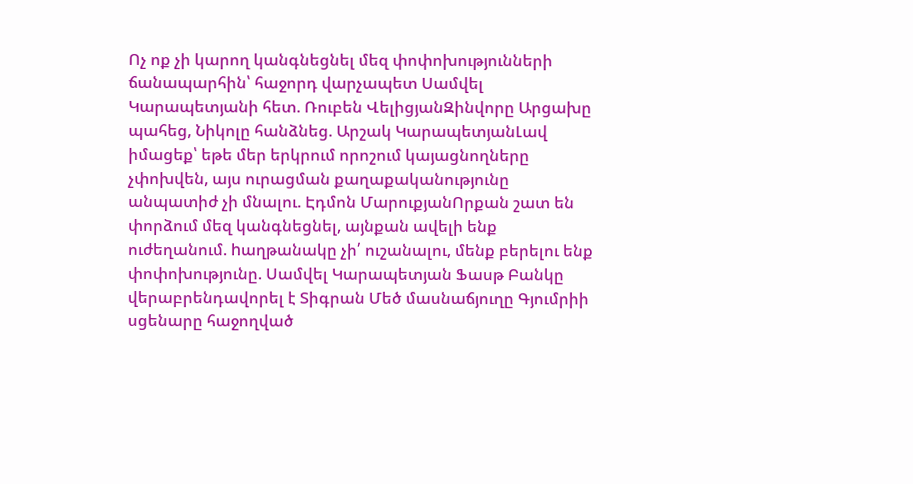Ոչ ոք չի կարող կանգնեցնել մեզ փոփոխությունների ճանապարհին՝ հաջորդ վարչապետ Սամվել Կարապետյանի հետ. Ռուբեն ՎելիցյանԶինվորը Արցախը պահեց, Նիկոլը հանձնեց. Արշակ ԿարապետյանԼավ իմացեք՝ եթե մեր երկրում որոշում կայացնողները չփոխվեն, այս ուրացման քաղաքականությունը անպատիժ չի մնալու. Էդմոն ՄարուքյանՈրքան շատ են փորձում մեզ կանգնեցնել, այնքան ավելի ենք ուժեղանում. hաղթանակը չի՛ ուշանալու, մենք բերելու ենք փոփոխությունը. Սամվել Կարապետյան Ֆասթ Բանկը վերաբրենդավորել է Տիգրան Մեծ մասնաճյուղը Գյումրիի սցենարը հաջողված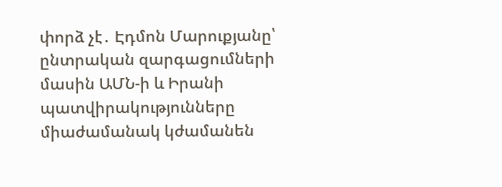փորձ չէ․ Էդմոն Մարուքյանը՝ ընտրական զարգացումների մասին ԱՄՆ-ի և Իրանի պատվիրակությունները միաժամանակ կժամանեն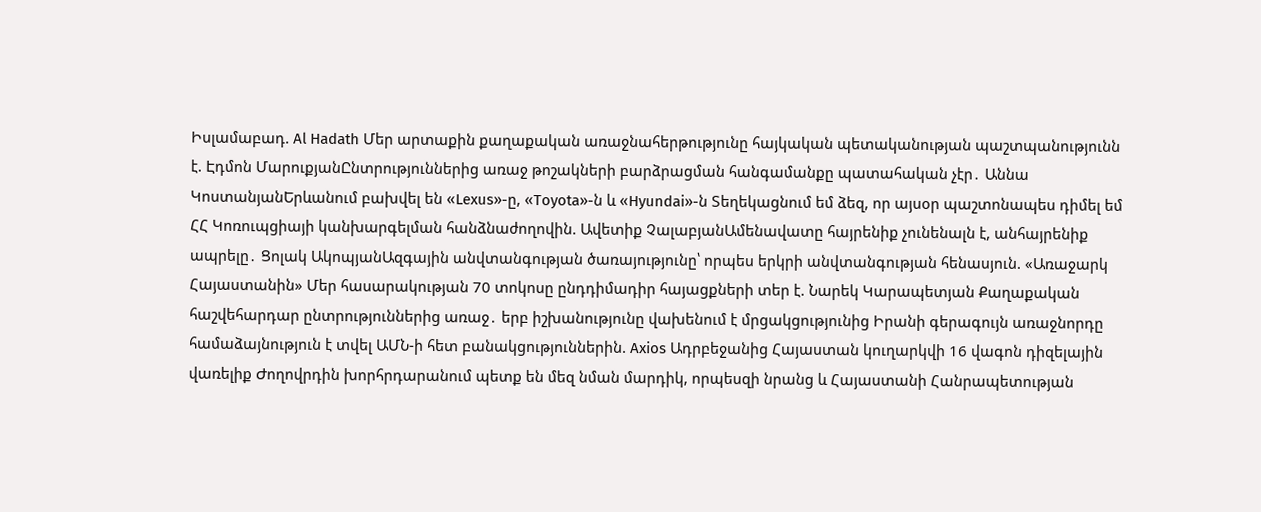Իսլամաբադ. Al Hadath Մեր արտաքին քաղաքական առաջնահերթությունը հայկական պետականության պաշտպանությունն է. Էդմոն ՄարուքյանԸնտրություններից առաջ թոշակների բարձրացման հանգամանքը պատահական չէր․ Աննա ԿոստանյանԵրևանում բախվել են «Lexus»-ը, «Toyota»-ն և «Hyundai»-ն Տեղեկացնում եմ ձեզ, որ այսօր պաշտոնապես դիմել եմ ՀՀ Կոռուպցիայի կանխարգելման հանձնաժողովին. Ավետիք ՉալաբյանԱմենավատը հայրենիք չունենալն է, անհայրենիք ապրելը․ Ցոլակ ԱկոպյանԱզգային անվտանգության ծառայությունը՝ որպես երկրի անվտանգության հենասյուն. «Առաջարկ Հայաստանին» Մեր հասարակության 70 տոկոսը ընդդիմադիր հայացքների տեր է. Նարեկ Կարապետյան Քաղաքական հաշվեհարդար ընտրություններից առաջ․ երբ իշխանությունը վախենում է մրցակցությունից Իրանի գերագույն առաջնորդը համաձայնություն է տվել ԱՄՆ-ի հետ բանակցություններին. Axios Ադրբեջանից Հայաստան կուղարկվի 16 վագոն դիզելային վառելիք Ժողովրդին խորհրդարանում պետք են մեզ նման մարդիկ, որպեսզի նրանց և Հայաստանի Հանրապետության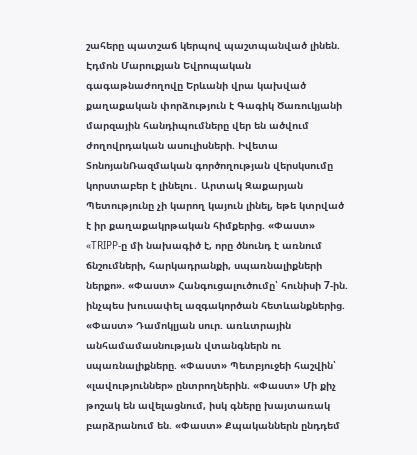շահերը պատշաճ կերպով պաշտպանված լինեն. Էդմոն Մարուքյան Եվրոպական գագաթնաժողովը Երևանի վրա կախված քաղաքական փորձություն է Գագիկ Ծառուկյանի մարզային հանդիպումները վեր են ածվում ժողովրդական ասուլիսների. Իվետա ՏոնոյանՌազմական գործողության վերսկսումը կորստաբեր է լինելու․ Արտակ Զաքարյան Պետությունը չի կարող կայուն լինել, եթե կտրված է իր քաղաքակրթական հիմքերից. «Փաստ» «TRIPP-ը մի նախագիծ է, որը ծնունդ է առնում ճնշումների, հարկադրանքի, սպառնալիքների ներքո». «Փաստ» Հանգուցալուծումը՝ հունիսի 7-ին. ինչպես խուսափել ազգակործան հետևանքներից. «Փաստ» Դամոկլյան սուր. առևտրային անհամամասնության վտանգներն ու սպառնալիքները. «Փաստ» Պետբյուջեի հաշվին՝ «լավություններ» ընտրողներին. «Փաստ» Մի քիչ թոշակ են ավելացնում, իսկ գները խայտառակ բարձրանում են. «Փաստ» Քպականներն ընդդեմ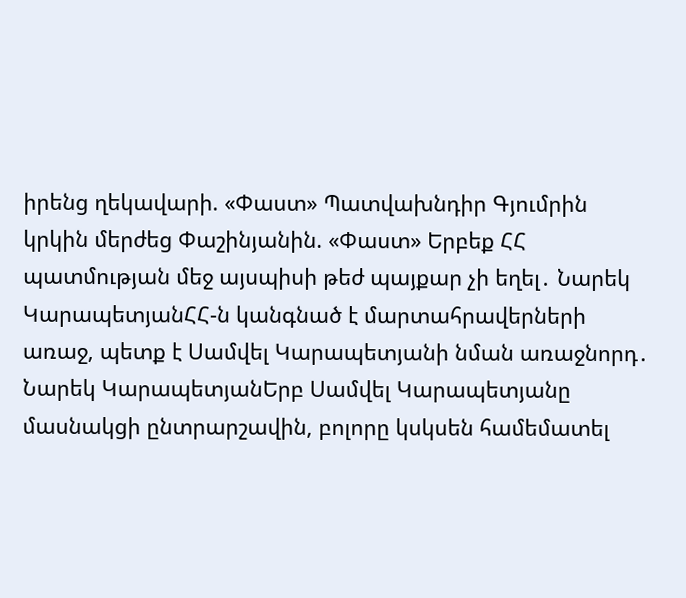իրենց ղեկավարի. «Փաստ» Պատվախնդիր Գյումրին կրկին մերժեց Փաշինյանին. «Փաստ» Երբեք ՀՀ պատմության մեջ այսպիսի թեժ պայքար չի եղել․ Նարեկ ԿարապետյանՀՀ-ն կանգնած է մարտահրավերների առաջ, պետք է Սամվել Կարապետյանի նման առաջնորդ․ Նարեկ ԿարապետյանԵրբ Սամվել Կարապետյանը մասնակցի ընտրարշավին, բոլորը կսկսեն համեմատել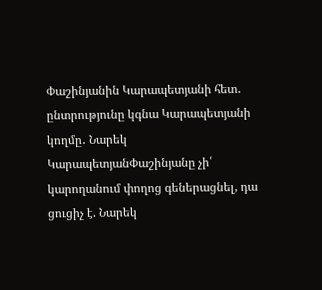Փաշինյանին Կարապետյանի հետ․ ընտրությունը կգնա Կարապետյանի կողմը․ Նարեկ ԿարապետյանՓաշինյանը չի՛ կարողանում փողոց գեներացնել, դա ցուցիչ է. Նարեկ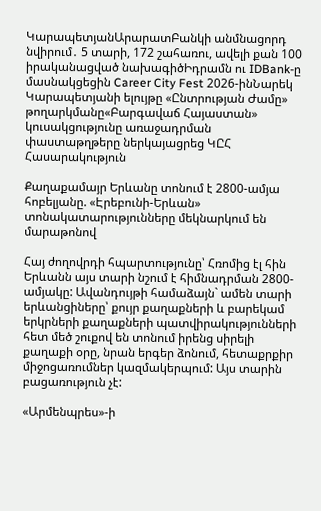ԿարապետյանԱրարատԲանկի անմնացորդ նվիրում․ 5 տարի, 172 շահառու, ավելի քան 100 իրականացված նախագիծԻդրամն ու IDBank-ը մասնակցեցին Career City Fest 2026-ինՆարեկ Կարապետյանի ելույթը «Ընտրության Ժամը» թողարկմանը«Բարգավաճ Հայաստան» կուսակցությունը առաջադրման փաստաթղթերը ներկայացրեց ԿԸՀ
Հասարակություն

Քաղաքամայր Երևանը տոնում է 2800-ամյա հոբելյանը. «Էրեբունի-Երևան» տոնակատարությունները մեկնարկում են մարաթոնով

Հայ ժողովրդի հպարտությունը՝ Հռոմից էլ հին Երևանն այս տարի նշում է հիմնադրման 2800-ամյակը: Ավանդույթի համաձայն` ամեն տարի երևանցիները՝ քույր քաղաքների և բարեկամ երկրների քաղաքների պատվիրակությունների հետ մեծ շուքով են տոնում իրենց սիրելի քաղաքի օրը, նրան երգեր ձոնում, հետաքրքիր միջոցառումներ կազմակերպում: Այս տարին բացառություն չէ:

«Արմենպրես»-ի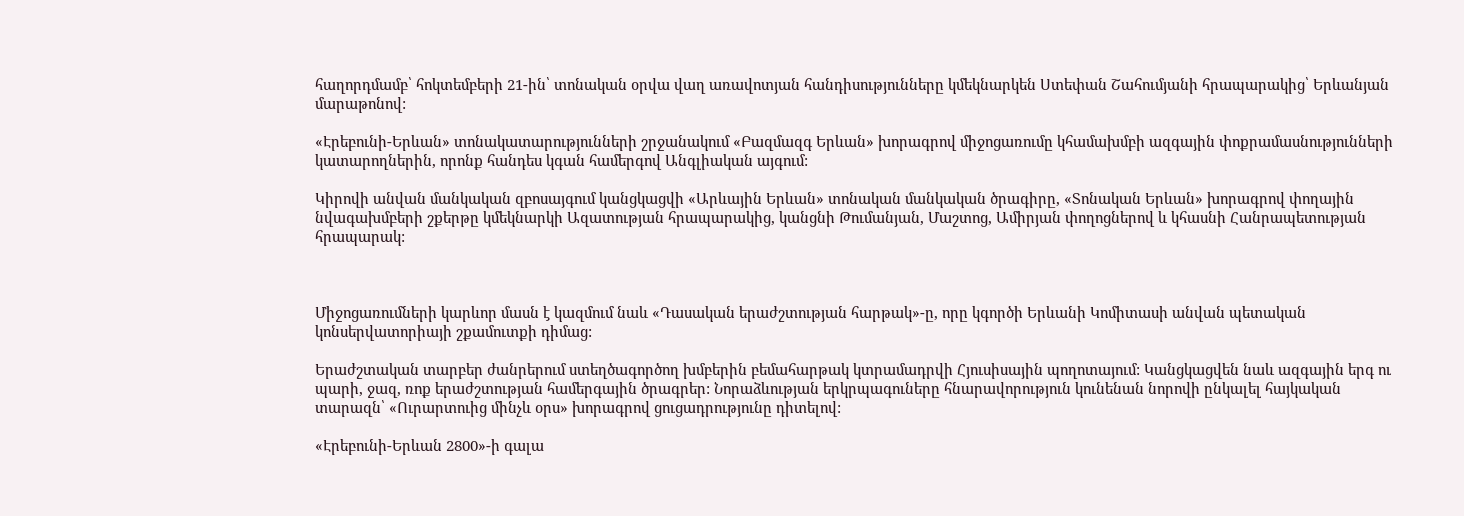հաղորդմամբ՝ հոկտեմբերի 21-ին՝ տոնական օրվա վաղ առավոտյան հանդիսությունները կմեկնարկեն Ստեփան Շահումյանի հրապարակից՝ Երևանյան մարաթոնով:

«Էրեբունի-Երևան» տոնակատարությունների շրջանակում «Բազմազգ Երևան» խորագրով միջոցառումը կհամախմբի ազգային փոքրամասնությունների կատարողներին, որոնք հանդես կգան համերգով Անգլիական այգում:

Կիրովի անվան մանկական զբոսայգում կանցկացվի «Արևային Երևան» տոնական մանկական ծրագիրը, «Տոնական Երևան» խորագրով փողային նվագախմբերի շքերթը կմեկնարկի Ազատության հրապարակից, կանցնի Թումանյան, Մաշտոց, Ամիրյան փողոցներով և կհասնի Հանրապետության հրապարակ:



Միջոցառումների կարևոր մասն է կազմում նաև «Դասական երաժշտության հարթակ»-ը, որը կգործի Երևանի Կոմիտասի անվան պետական կոնսերվատորիայի շքամուտքի դիմաց:

Երաժշտական տարբեր ժանրերում ստեղծագործող խմբերին բեմահարթակ կտրամադրվի Հյուսիսային պողոտայում: Կանցկացվեն նաև ազգային երգ ու պարի, ջազ, ռոք երաժշտության համերգային ծրագրեր: Նորաձևության երկրպագուները հնարավորություն կունենան նորովի ընկալել հայկական տարազն՝ «Ուրարտուից մինչև օրս» խորագրով ցուցադրությունը դիտելով:

«Էրեբունի-Երևան 2800»-ի գալա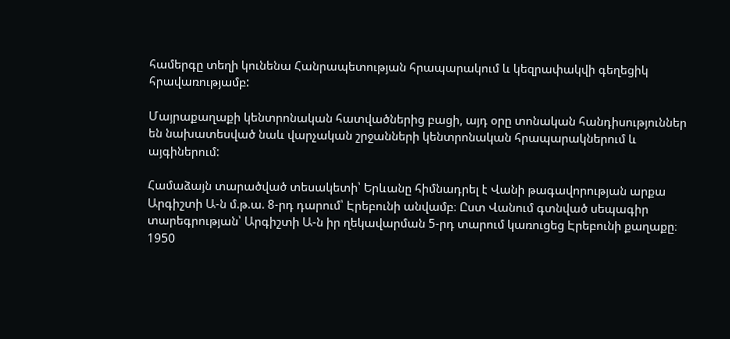համերգը տեղի կունենա Հանրապետության հրապարակում և կեզրափակվի գեղեցիկ հրավառությամբ:

Մայրաքաղաքի կենտրոնական հատվածներից բացի, այդ օրը տոնական հանդիսություններ են նախատեսված նաև վարչական շրջանների կենտրոնական հրապարակներում և այգիներում:

Համաձայն տարածված տեսակետի՝ Երևանը հիմնադրել է Վանի թագավորության արքա Արգիշտի Ա-ն մ.թ.ա. 8-րդ դարում՝ Էրեբունի անվամբ։ Ըստ Վանում գտնված սեպագիր տարեգրության՝ Արգիշտի Ա-ն իր ղեկավարման 5-րդ տարում կառուցեց Էրեբունի քաղաքը։ 1950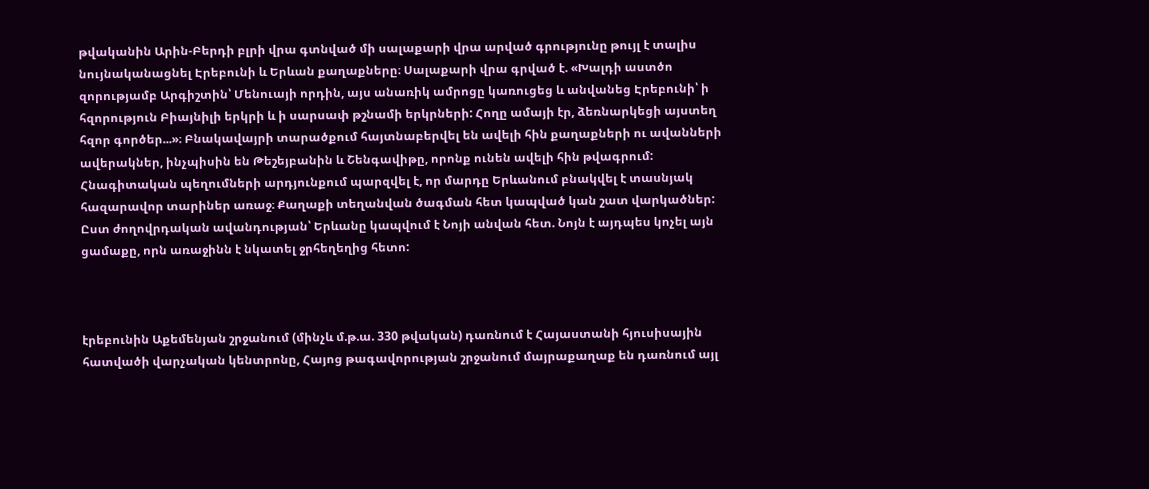թվականին Արին-Բերդի բլրի վրա գտնված մի սալաքարի վրա արված գրությունը թույլ է տալիս նույնականացնել Էրեբունի և Երևան քաղաքները։ Սալաքարի վրա գրված է. «Խալդի աստծո զորությամբ Արգիշտին՝ Մենուայի որդին, այս անառիկ ամրոցը կառուցեց և անվանեց Էրեբունի՝ ի հզորություն Բիայնիլի երկրի և ի սարսափ թշնամի երկրների: Հողը ամայի էր, ձեռնարկեցի այստեղ հզոր գործեր...»։ Բնակավայրի տարածքում հայտնաբերվել են ավելի հին քաղաքների ու ավանների ավերակներ, ինչպիսին են Թեշեյբանին և Շենգավիթը, որոնք ունեն ավելի հին թվագրում: Հնագիտական պեղումների արդյունքում պարզվել է, որ մարդը Երևանում բնակվել է տասնյակ հազարավոր տարիներ առաջ։ Քաղաքի տեղանվան ծագման հետ կապված կան շատ վարկածներ: Ըստ ժողովրդական ավանդության՝ Երևանը կապվում է Նոյի անվան հետ. Նոյն է այդպես կոչել այն ցամաքը, որն առաջինն է նկատել ջրհեղեղից հետո:



էրեբունին Աքեմենյան շրջանում (մինչև մ.թ.ա. 330 թվական) դառնում է Հայաստանի հյուսիսային հատվածի վարչական կենտրոնը, Հայոց թագավորության շրջանում մայրաքաղաք են դառնում այլ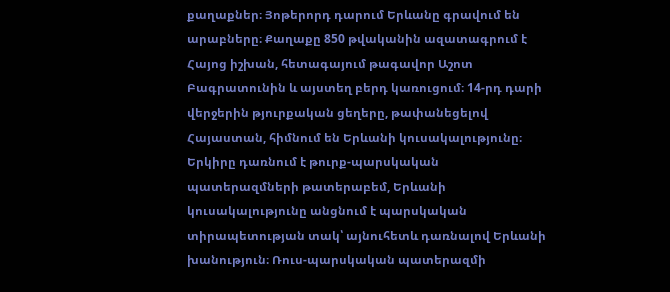քաղաքներ։ Յոթերորդ դարում Երևանը գրավում են արաբները։ Քաղաքը 850 թվականին ազատագրում է Հայոց իշխան, հետագայում թագավոր Աշոտ Բագրատունին և այստեղ բերդ կառուցում։ 14-րդ դարի վերջերին թյուրքական ցեղերը, թափանեցելով Հայաստան, հիմնում են Երևանի կուսակալությունը։ Երկիրը դառնում է թուրք-պարսկական պատերազմների թատերաբեմ, Երևանի կուսակալությունը անցնում է պարսկական տիրապետության տակ՝ այնուհետև դառնալով Երևանի խանություն։ Ռուս-պարսկական պատերազմի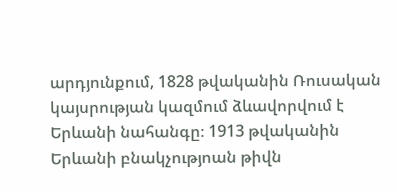արդյունքում, 1828 թվականին Ռուսական կայսրության կազմում ձևավորվում է Երևանի նահանգը։ 1913 թվականին Երևանի բնակչությոան թիվն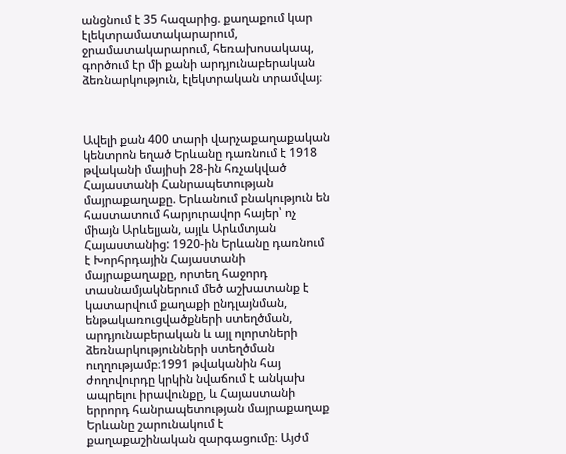անցնում է 35 հազարից. քաղաքում կար էլեկտրամատակարարում, ջրամատակարարում, հեռախոսակապ, գործում էր մի քանի արդյունաբերական ձեռնարկություն, էլեկտրական տրամվայ։



Ավելի քան 400 տարի վարչաքաղաքական կենտրոն եղած Երևանը դառնում է 1918 թվականի մայիսի 28-ին հռչակված Հայաստանի Հանրապետության մայրաքաղաքը. Երևանում բնակություն են հաստատում հարյուրավոր հայեր՝ ոչ միայն Արևելյան, այլև Արևմտյան Հայաստանից: 1920-ին Երևանը դառնում է Խորհրդային Հայաստանի մայրաքաղաքը, որտեղ հաջորդ տասնամյակներում մեծ աշխատանք է կատարվում քաղաքի ընդլայնման, ենթակառուցվածքների ստեղծման, արդյունաբերական և այլ ոլորտների ձեռնարկությունների ստեղծման ուղղությամբ։1991 թվականին հայ ժողովուրդը կրկին նվաճում է անկախ ապրելու իրավունքը, և Հայաստանի երրորդ հանրապետության մայրաքաղաք Երևանը շարունակում է քաղաքաշինական զարգացումը։ Այժմ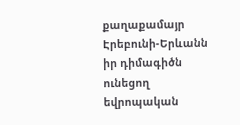քաղաքամայր Էրեբունի-Երևանն իր դիմագիծն ունեցող եվրոպական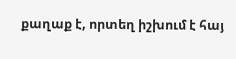քաղաք է, որտեղ իշխում է հայ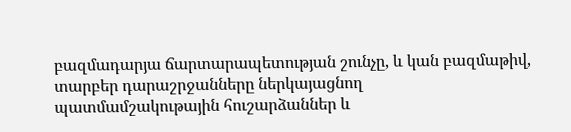բազմադարյա ճարտարապետության շունչը, և կան բազմաթիվ, տարբեր դարաշրջանները ներկայացնող պատմամշակութային հուշարձաններ և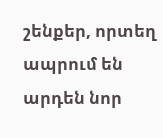շենքեր, որտեղ ապրում են արդեն նոր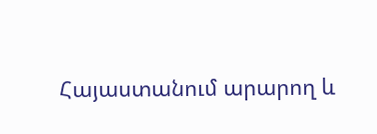Հայաստանում արարող և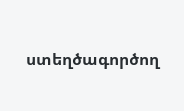ստեղծագործող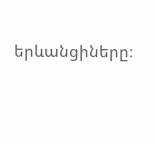երևանցիները։